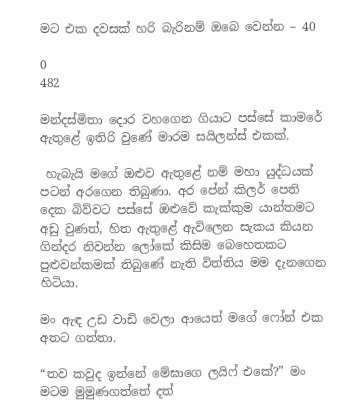මට එක දවසක් හරි බැරිනම් ඔබෙ වෙන්න – 40

0
482

මන්දස්මිතා දොර වහගෙන ගියාට පස්සේ කාමරේ ඇතුළේ ඉතිරි වුණේ මාරම සයිලන්ස් එකක්.

 හැබැයි මගේ ඔළුව ඇතුළේ නම් මහා යුද්ධයක් පටන් අරගෙන තිබුණා. අර පේන් කිලර් පෙති දෙක බිව්වට පස්සේ ඔළුවේ කැක්කුම යාන්තමට අඩු වුණත්, හිත ඇතුළේ ඇවිලෙන සැකය කියන ගින්දර නිවන්න ලෝකේ කිසිම බෙහෙතකට පුළුවන්කමක් තිබුණේ නැති විත්තිය මම දැනගෙන හිටියා.

මං ඇඳ උඩ වාඩි වෙලා ආයෙත් මගේ ෆෝන් එක අතට ගත්තා.

“තව කවුද ඉන්නේ මේඝාගෙ ලයිෆ් එකේ?” මං මටම මුමුණගත්තේ දත්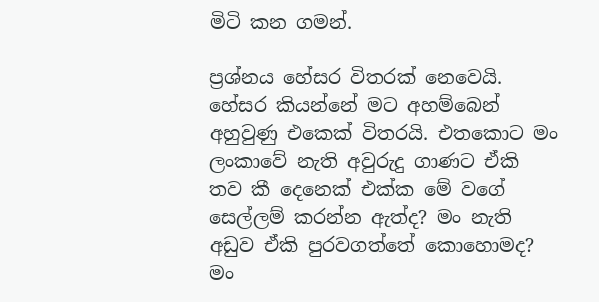මිටි කන ගමන්.

ප්‍රශ්නය හේසර විතරක් නෙවෙයි. හේසර කියන්නේ මට අහම්බෙන් අහුවුණු එකෙක් විතරයි. එතකොට මං ලංකාවේ නැති අවුරුදු ගාණට ඒකි තව කී දෙනෙක් එක්ක මේ වගේ සෙල්ලම් කරන්න ඇත්ද? මං නැති අඩුව ඒකි පුරවගත්තේ කොහොමද? මං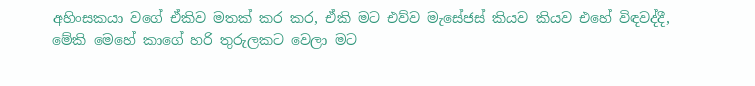අහිංසකයා වගේ ඒකිව මතක් කර කර, ඒකි මට එව්ව මැසේජස් කියව කියව එහේ විඳවද්දී, මේකි මෙහේ කාගේ හරි තුරුලකට වෙලා මට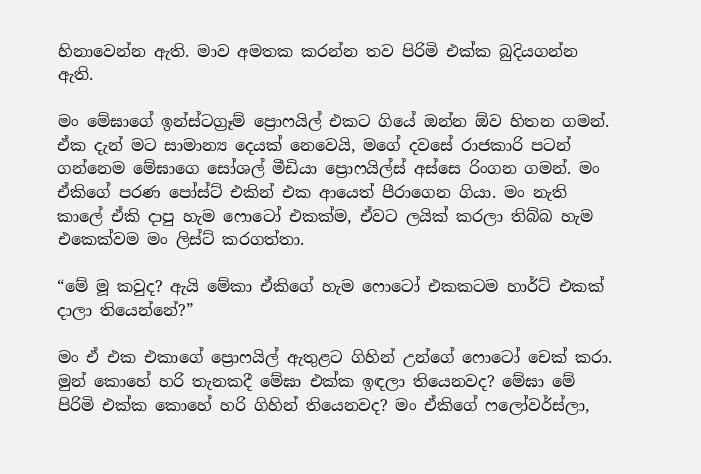හිනාවෙන්න ඇති. මාව අමතක කරන්න තව පිරිමි එක්ක බුදියගන්න ඇති.

මං මේඝාගේ ඉන්ස්ටග්‍රෑම් ප්‍රොෆයිල් එකට ගියේ ඔන්න ඕව හිතන ගමන්. ඒක දැන් මට සාමාන්‍ය දෙයක් නෙවෙයි, මගේ දවසේ රාජකාරි පටන් ගන්නෙම මේඝාගෙ සෝශල් මීඩියා ප්‍රොෆයිල්ස් අස්සෙ රිංගන ගමන්. මං ඒකිගේ පරණ පෝස්ට් එකින් එක ආයෙත් පීරාගෙන ගියා. මං නැති කාලේ ඒකි දාපු හැම ෆොටෝ එකක්ම, ඒවට ලයික් කරලා තිබ්බ හැම එකෙක්වම මං ලිස්ට් කරගත්තා.

“මේ මූ කවුද? ඇයි මේකා ඒකිගේ හැම ෆොටෝ එකකටම හාර්ට් එකක් දාලා තියෙන්නේ?”

මං ඒ එක එකාගේ ප්‍රොෆයිල් ඇතුළට ගිහින් උන්ගේ ෆොටෝ චෙක් කරා. මුන් කොහේ හරි තැනකදී මේඝා එක්ක ඉඳලා තියෙනවද? මේඝා මේ පිරිමි එක්ක කොහේ හරි ගිහින් තියෙනවද? මං ඒකිගේ ෆලෝවර්ස්ලා,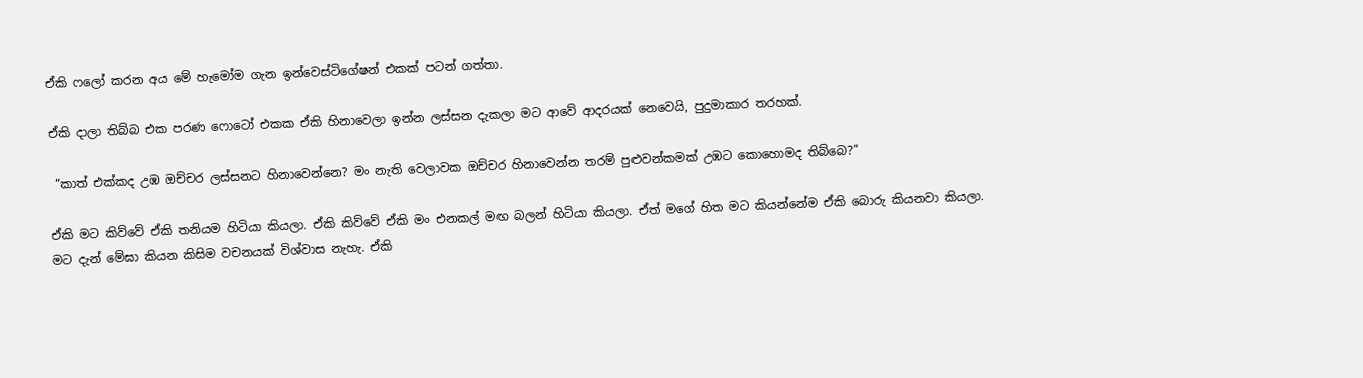ඒකි ෆලෝ කරන අය මේ හැමෝම ගැන ඉන්වෙස්ටිගේෂන් එකක් පටන් ගත්තා.

ඒකි දාලා තිබ්බ එක පරණ ෆොටෝ එකක ඒකි හිනාවෙලා ඉන්න ලස්සන දැකලා මට ආවේ ආදරයක් නෙවෙයි, පුදුමාකාර තරහක්.

 “කාත් එක්කද උඹ ඔච්චර ලස්සනට හිනාවෙන්නෙ? මං නැති වෙලාවක ඔච්චර හිනාවෙන්න තරම් පුළුවන්කමක් උඹට කොහොමද තිබ්බෙ?”

ඒකි මට කිව්වේ ඒකි තනියම හිටියා කියලා. ඒකි කිව්වේ ඒකි මං එනකල් මඟ බලන් හිටියා කියලා. ඒත් මගේ හිත මට කියන්නේම ඒකි බොරු කියනවා කියලා. මට දැන් මේඝා කියන කිසිම වචනයක් විශ්වාස නැහැ. ඒකි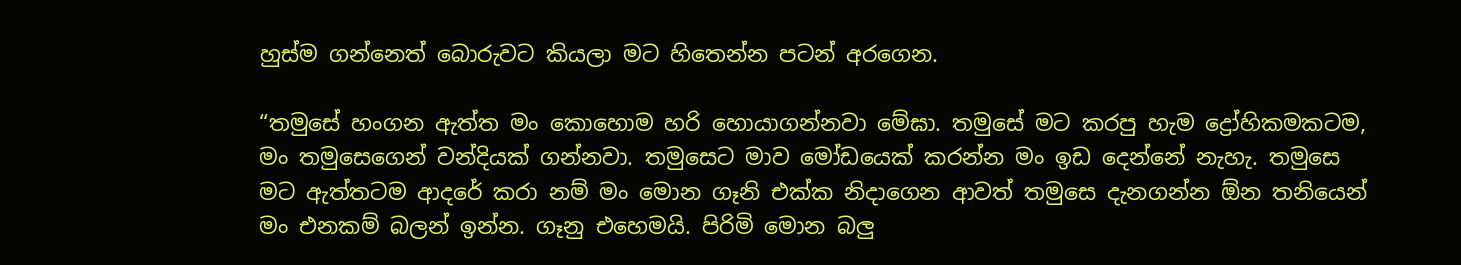හුස්ම ගන්නෙත් බොරුවට කියලා මට හිතෙන්න පටන් අරගෙන.

“තමුසේ හංගන ඇත්ත මං කොහොම හරි හොයාගන්නවා මේඝා. තමුසේ මට කරපු හැම ද්‍රෝහිකමකටම, මං තමුසෙගෙන් වන්දියක් ගන්නවා. තමුසෙට මාව මෝඩයෙක් කරන්න මං ඉඩ දෙන්නේ නැහැ. තමුසෙ මට ඇත්තටම ආදරේ කරා නම් මං මොන ගෑනි එක්ක නිදාගෙන ආවත් තමුසෙ දැනගන්න ඕන තනියෙන් මං එනකම් බලන් ඉන්න. ගෑනු එහෙමයි. පිරිමි මොන බලු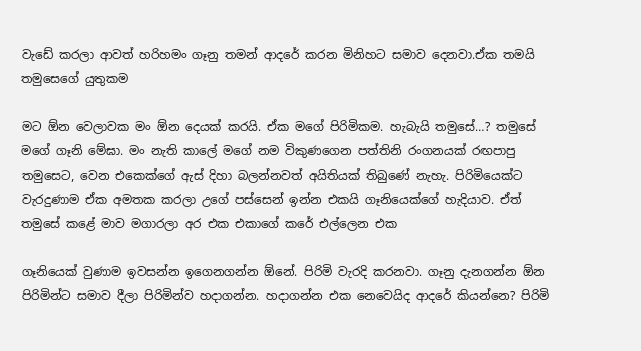වැඩේ කරලා ආවත් හරිහමං ගෑනු තමන් ආදරේ කරන මිනිහට සමාව දෙනවා.ඒක තමයි තමුසෙගේ යුතුකම

මට ඕන වෙලාවක මං ඕන දෙයක් කරයි. ඒක මගේ පිරිමිකම. හැබැයි තමුසේ…? තමුසේ මගේ ගෑනි මේඝා. මං නැති කාලේ මගේ නම විකුණගෙන පත්තිනි රංගනයක් රඟපාපු තමුසෙට, වෙන එකෙක්ගේ ඇස් දිහා බලන්නවත් අයිතියක් තිබුණේ නැහැ. පිරිමියෙක්ට වැරදුණාම ඒක අමතක කරලා උගේ පස්සෙන් ඉන්න එකයි ගෑනියෙක්ගේ හැදියාව. ඒත් තමුසේ කළේ මාව මගාරලා අර එක එකාගේ කරේ එල්ලෙන එක

ගෑනියෙක් වුණාම ඉවසන්න ඉගෙනගන්න ඕනේ. පිරිමි වැරදි කරනවා. ගෑනු දැනගන්න ඕන පිරිමින්ට සමාව දීලා පිරිමින්ව හදාගන්න. හදාගන්න එක නෙවෙයිද ආදරේ කියන්නෙ? පිරිමි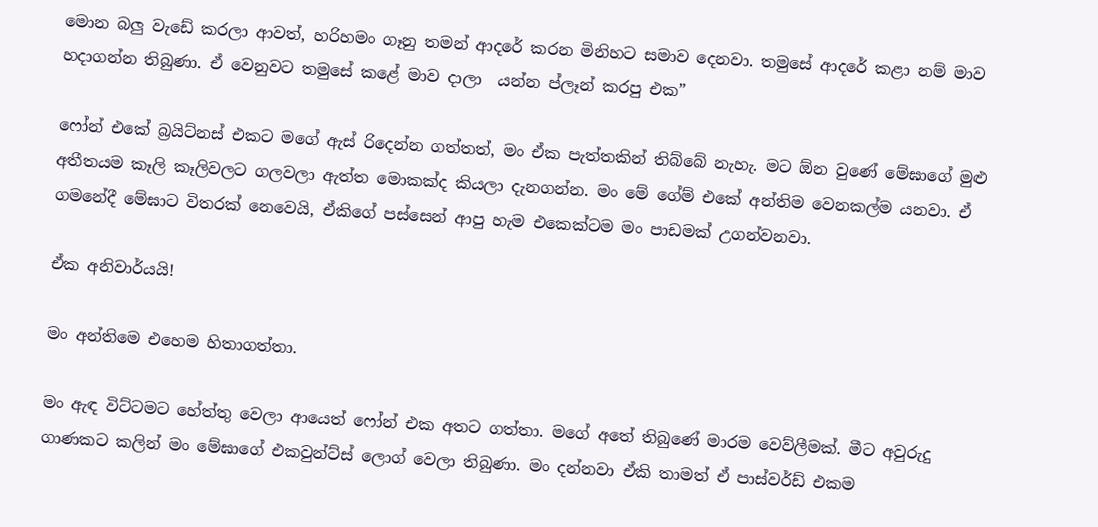මොන බලු වැඩේ කරලා ආවත්, හරිහමං ගෑනු තමන් ආදරේ කරන මිනිහට සමාව දෙනවා. තමුසේ ආදරේ කළා නම් මාව හදාගන්න තිබුණා. ඒ වෙනුවට තමුසේ කළේ මාව දාලා  යන්න ප්ලෑන් කරපු එක”

ෆෝන් එකේ බ්‍රයිට්නස් එකට මගේ ඇස් රිදෙන්න ගත්තත්, මං ඒක පැත්තකින් තිබ්බේ නැහැ. මට ඕන වුණේ මේඝාගේ මුළු අතීතයම කෑලි කෑලිවලට ගලවලා ඇත්ත මොකක්ද කියලා දැනගන්න. මං මේ ගේම් එකේ අන්තිම වෙනකල්ම යනවා. ඒ ගමනේදී මේඝාට විතරක් නෙවෙයි, ඒකිගේ පස්සෙන් ආපු හැම එකෙක්ටම මං පාඩමක් උගන්වනවා.

ඒක අනිවාර්යයි!

මං අන්තිමෙ එහෙම හිතාගත්තා.

මං ඇඳ විට්ටමට හේත්තු වෙලා ආයෙත් ෆෝන් එක අතට ගත්තා. මගේ අතේ තිබුණේ මාරම වෙව්ලීමක්. මීට අවුරුදු ගාණකට කලින් මං මේඝාගේ එකවුන්ට්ස් ලොග් වෙලා තිබුණා. මං දන්නවා ඒකි තාමත් ඒ පාස්වර්ඩ් එකම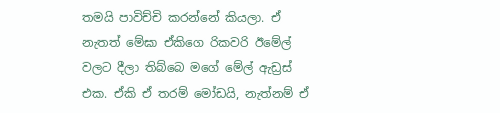තමයි පාවිච්චි කරන්නේ කියලා. ඒ නැතත් මේඝා ඒකිගෙ රිකවරි ඊමේල් වලට දීලා තිබ්බෙ මගේ මේල් ඇඩ්‍රස් එක. ඒකි ඒ තරම් මෝඩයි, නැත්නම් ඒ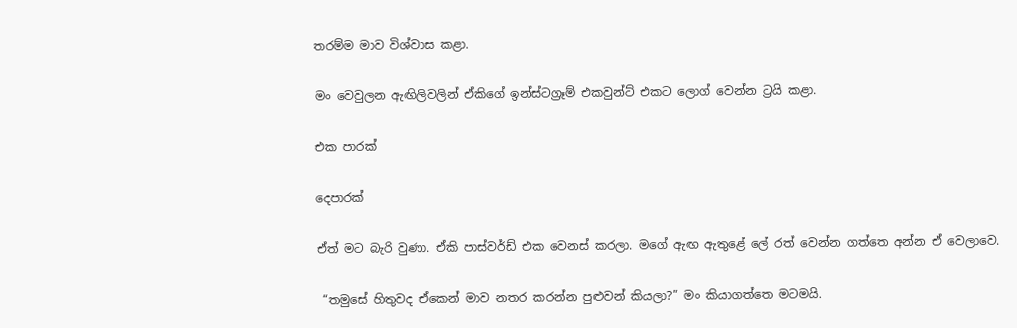තරම්ම මාව විශ්වාස කළා.

මං වෙවුලන ඇඟිලිවලින් ඒකිගේ ඉන්ස්ටග්‍රෑම් එකවුන්ට් එකට ලොග් වෙන්න ට්‍රයි කළා.

එක පාරක්

දෙපාරක්

ඒත් මට බැරි වුණා. ඒකි පාස්වර්ඩ් එක වෙනස් කරලා. මගේ ඇඟ ඇතුළේ ලේ රත් වෙන්න ගත්තෙ අන්න ඒ වෙලාවෙ.

 “තමුසේ හිතුවද ඒකෙන් මාව නතර කරන්න පුළුවන් කියලා?” මං කියාගත්තෙ මටමයි.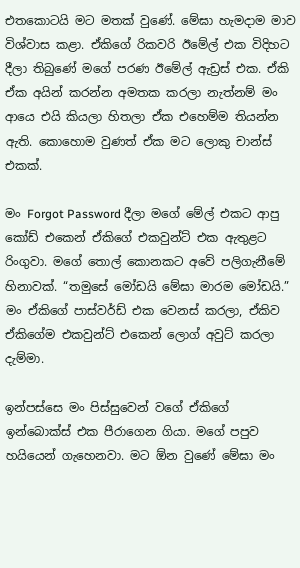එතකොටයි මට මතක් වුණේ. මේඝා හැමදාම මාව විශ්වාස කළා. ඒකිගේ රිකවරි ඊමේල් එක විදිහට දීලා තිබුණේ මගේ පරණ ඊමේල් ඇඩ්‍රස් එක. ඒකි ඒක අයින් කරන්න අමතක කරලා නැත්නම් මං ආයෙ එයි කියලා හිතලා ඒක එහෙම්ම තියන්න ඇති. කොහොම වුණත් ඒක මට ලොකු චාන්ස් එකක්.

මං Forgot Password දීලා මගේ මේල් එකට ආපු කෝඩ් එකෙන් ඒකිගේ එකවුන්ට් එක ඇතුළට රිංගුවා. මගේ තොල් කොනකට අවේ පලිගැනීමේ හිනාවක්. “තමුසේ මෝඩයි මේඝා මාරම මෝඩයි.” මං ඒකිගේ පාස්වර්ඩ් එක වෙනස් කරලා, ඒකිව ඒකිගේම එකවුන්ට් එකෙන් ලොග් අවුට් කරලා දැම්මා.

ඉන්පස්සෙ මං පිස්සුවෙන් වගේ ඒකිගේ ඉන්බොක්ස් එක පීරාගෙන ගියා. මගේ පපුව හයියෙන් ගැහෙනවා. මට ඕන වුණේ මේඝා මං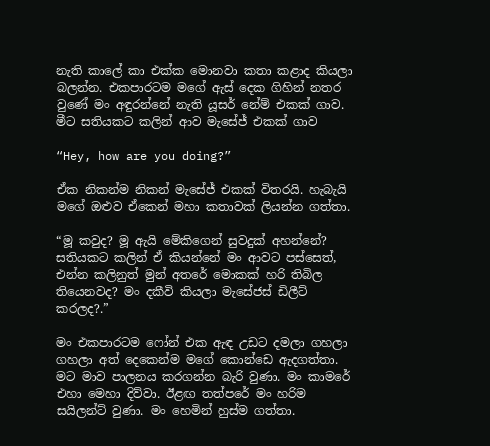නැති කාලේ කා එක්ක මොනවා කතා කළාද කියලා බලන්න. එකපාරටම මගේ ඇස් දෙක ගිහින් නතර වුණේ මං අඳුරන්නේ නැති යූසර් නේම් එකක් ගාව. මීට සතියකට කලින් ආව මැසේජ් එකක් ගාව

“Hey, how are you doing?”

ඒක නිකන්ම නිකන් මැසේජ් එකක් විතරයි. හැබැයි මගේ ඔළුව ඒකෙන් මහා කතාවක් ලියන්න ගත්තා.

“මූ කවුද? මූ ඇයි මේකිගෙන් සුවදුක් අහන්නේ? සතියකට කලින් ඒ කියන්නේ මං ආවට පස්සෙත්, එන්න කලිනුත් මුන් අතරේ මොකක් හරි තිබිල තියෙනවද? මං දකීවි කියලා මැසේජස් ඩිලීට් කරලද?.”

මං එකපාරටම ෆෝන් එක ඇඳ උඩට දමලා ගහලා ගහලා අත් දෙකෙන්ම මගේ කොන්ඩෙ ඇදගත්තා. මට මාව පාලනය කරගන්න බැරි වුණා. මං කාමරේ එහා මෙහා දිව්වා. ඊළඟ තත්පරේ මං හරිම සයිලන්ට් වුණා. මං හෙමින් හුස්ම ගත්තා.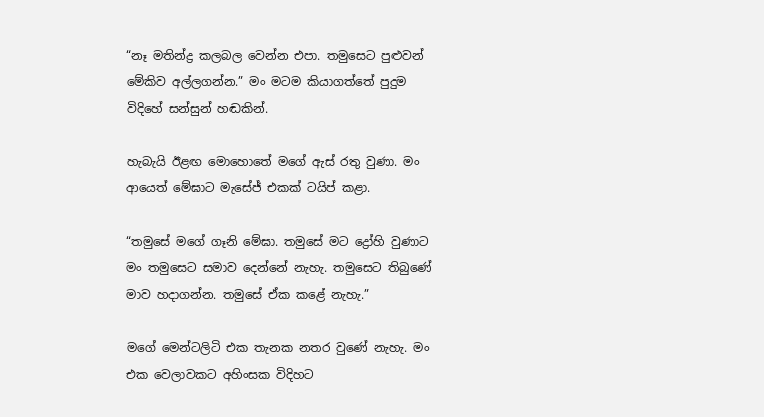“නෑ මතින්ද්‍ර කලබල වෙන්න එපා. තමුසෙට පුළුවන් මේකිව අල්ලගන්න.” මං මටම කියාගත්තේ පුදුම විදිහේ සන්සුන් හඬකින්.

හැබැයි ඊළඟ මොහොතේ මගේ ඇස් රතු වුණා. මං ආයෙත් මේඝාට මැසේජ් එකක් ටයිප් කළා.

“තමුසේ මගේ ගෑනි මේඝා. තමුසේ මට ද්‍රෝහි වුණාට මං තමුසෙට සමාව දෙන්නේ නැහැ. තමුසෙට තිබුණේ මාව හදාගන්න. තමුසේ ඒක කළේ නැහැ.”

මගේ මෙන්ටලිටි එක තැනක නතර වුණේ නැහැ. මං එක වෙලාවකට අහිංසක විදිහට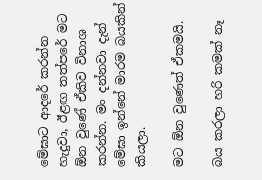මේඝාට ආදරේ කරන්න හැදුවා, ඊළඟ තත්පරේ මට ඕන වුණේ ඒකිව විනාශ කරන්න. මං දන්නවා දැන් මේඝා ඉන්නේ මාරම බයකින් කියලා.

මට ඕන වුණෙත් ඒකමයි.

බය කරලා හරි කමක් නෑ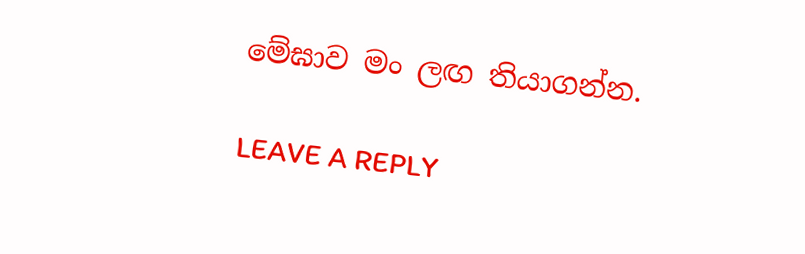මේඝාව මං ලඟ තියාගන්න.

LEAVE A REPLY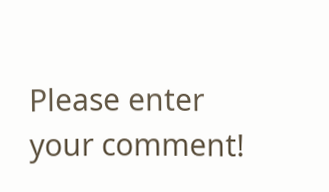Please enter your comment!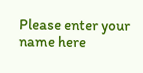Please enter your name here